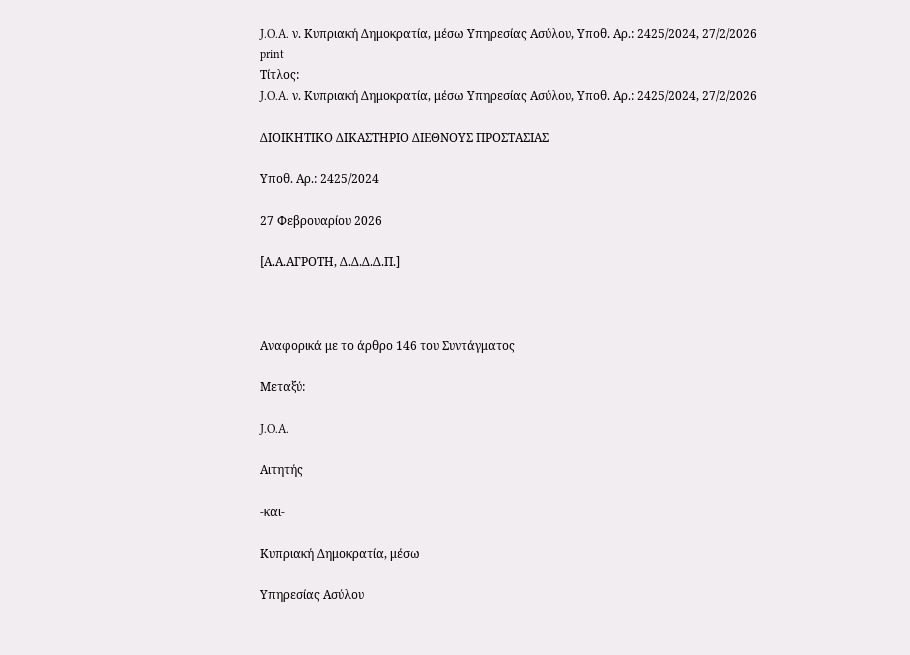J.O.A. ν. Κυπριακή Δημοκρατία, μέσω Υπηρεσίας Ασύλου, Υπoθ. Αρ.: 2425/2024, 27/2/2026
print
Τίτλος:
J.O.A. ν. Κυπριακή Δημοκρατία, μέσω Υπηρεσίας Ασύλου, Υπoθ. Αρ.: 2425/2024, 27/2/2026

ΔΙΟΙΚΗΤΙΚΟ ΔΙΚΑΣΤΗΡΙΟ ΔΙΕΘΝΟΥΣ ΠΡΟΣΤΑΣΙΑΣ

Υπoθ. Αρ.: 2425/2024

27 Φεβρουαρίου 2026

[Α.Α.ΑΓΡΟΤΗ, Δ.Δ.Δ.Δ.Π.]



Αναφορικά με το άρθρο 146 του Συντάγματος

Μεταξύ:

J.O.A.

Αιτητής

-και-

Κυπριακή Δημοκρατία, μέσω

Υπηρεσίας Ασύλου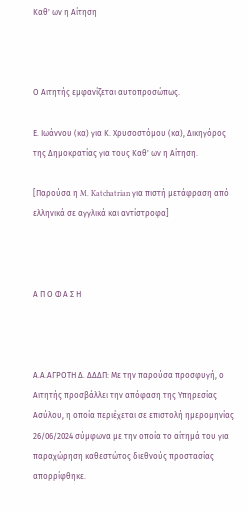Καθ' ων η Αίτηση



Ο Αιτητής εμφανίζεται αυτοπροσώπως.

Ε. Ιωάννου (κα) για Κ. Χρυσοστόμου (κα), Δικηγόρος της Δημοκρατίας για τους Καθ' ων η Αίτηση.

[Παρούσα η M. Katchatrian για πιστή μετάφραση από ελληνικά σε αγγλικά και αντίστροφα]



Α Π Ο Φ Α Σ Η



Α.Α.ΑΓΡΟΤΗ Δ. ΔΔΔΠ: Με την παρούσα προσφυγή, ο Αιτητής προσβάλλει την απόφαση της Υπηρεσίας Ασύλου, η οποία περιέχεται σε επιστολή ημερομηνίας 26/06/2024 σύμφωνα με την οποία το αίτημά του για παραχώρηση καθεστώτος διεθνούς προστασίας απορρίφθηκε.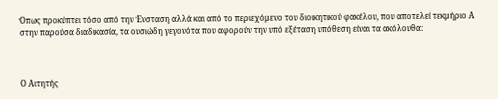Όπως προκύπτει τόσο από την Ένσταση αλλά και από το περιεχόμενο του διοικητικού φακέλου, που αποτελεί τεκμήριο Α στην παρούσα διαδικασία, τα ουσιώδη γεγονότα που αφορούν την υπό εξέταση υπόθεση είναι τα ακόλουθα:



Ο Αιτητής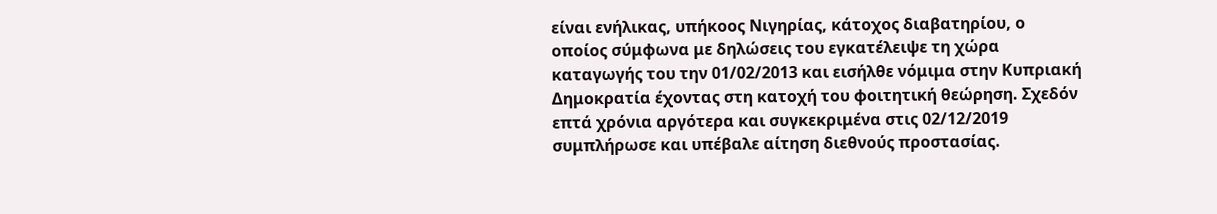είναι ενήλικας, υπήκοος Νιγηρίας, κάτοχος διαβατηρίου, ο οποίος σύμφωνα με δηλώσεις του εγκατέλειψε τη χώρα καταγωγής του την 01/02/2013 και εισήλθε νόμιμα στην Κυπριακή Δημοκρατία έχοντας στη κατοχή του φοιτητική θεώρηση. Σχεδόν επτά χρόνια αργότερα και συγκεκριμένα στις 02/12/2019 συμπλήρωσε και υπέβαλε αίτηση διεθνούς προστασίας.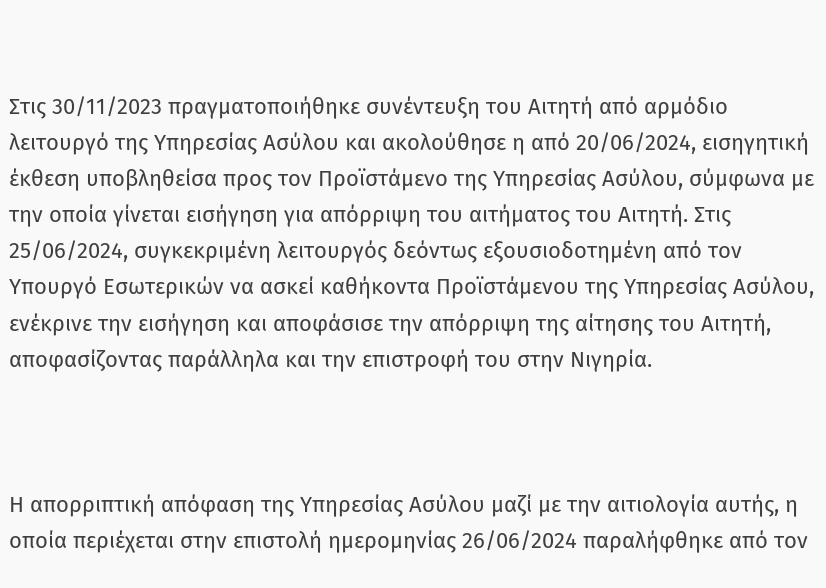Στις 30/11/2023 πραγματοποιήθηκε συνέντευξη του Αιτητή από αρμόδιο λειτουργό της Υπηρεσίας Ασύλου και ακολούθησε η από 20/06/2024, εισηγητική έκθεση υποβληθείσα προς τον Προϊστάμενο της Υπηρεσίας Ασύλου, σύμφωνα με την οποία γίνεται εισήγηση για απόρριψη του αιτήματος του Αιτητή. Στις 25/06/2024, συγκεκριμένη λειτουργός δεόντως εξουσιοδοτημένη από τον Υπουργό Εσωτερικών να ασκεί καθήκοντα Προϊστάμενου της Υπηρεσίας Ασύλου, ενέκρινε την εισήγηση και αποφάσισε την απόρριψη της αίτησης του Αιτητή, αποφασίζοντας παράλληλα και την επιστροφή του στην Νιγηρία.



Η απορριπτική απόφαση της Υπηρεσίας Ασύλου μαζί με την αιτιολογία αυτής, η οποία περιέχεται στην επιστολή ημερομηνίας 26/06/2024 παραλήφθηκε από τον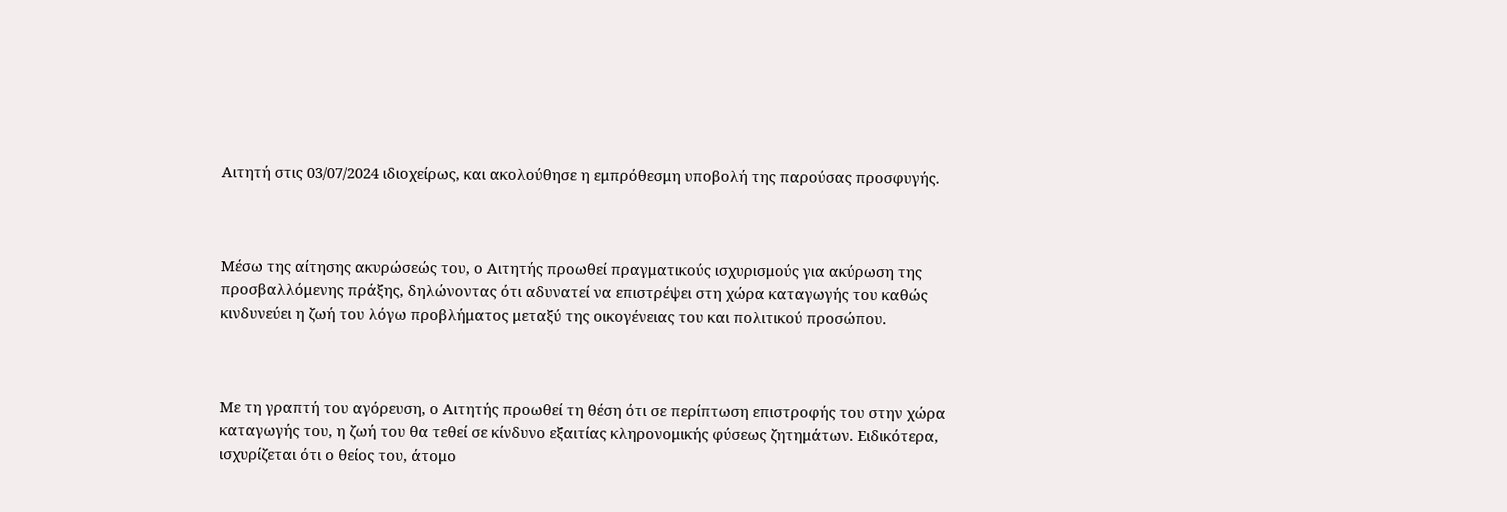Αιτητή στις 03/07/2024 ιδιοχείρως, και ακολούθησε η εμπρόθεσμη υποβολή της παρούσας προσφυγής.



Μέσω της αίτησης ακυρώσεώς του, ο Αιτητής προωθεί πραγματικούς ισχυρισμούς για ακύρωση της προσβαλλόμενης πράξης, δηλώνοντας ότι αδυνατεί να επιστρέψει στη χώρα καταγωγής του καθώς κινδυνεύει η ζωή του λόγω προβλήματος μεταξύ της οικογένειας του και πολιτικού προσώπου.



Με τη γραπτή του αγόρευση, ο Αιτητής προωθεί τη θέση ότι σε περίπτωση επιστροφής του στην χώρα καταγωγής του, η ζωή του θα τεθεί σε κίνδυνο εξαιτίας κληρονομικής φύσεως ζητημάτων. Ειδικότερα, ισχυρίζεται ότι ο θείος του, άτομο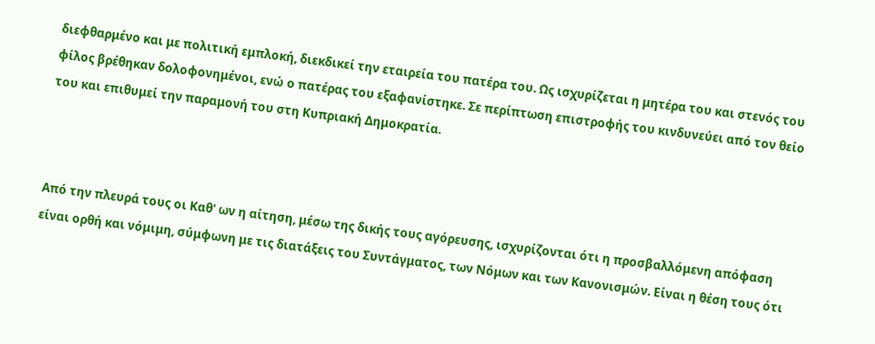διεφθαρμένο και με πολιτική εμπλοκή, διεκδικεί την εταιρεία του πατέρα του. Ως ισχυρίζεται η μητέρα του και στενός του φίλος βρέθηκαν δολοφονημένοι, ενώ ο πατέρας του εξαφανίστηκε. Σε περίπτωση επιστροφής του κινδυνεύει από τον θείο του και επιθυμεί την παραμονή του στη Κυπριακή Δημοκρατία.



Από την πλευρά τους οι Καθ' ων η αίτηση, μέσω της δικής τους αγόρευσης, ισχυρίζονται ότι η προσβαλλόμενη απόφαση είναι ορθή και νόμιμη, σύμφωνη με τις διατάξεις του Συντάγματος, των Νόμων και των Κανονισμών. Είναι η θέση τους ότι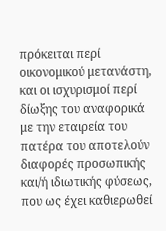πρόκειται περί οικονομικού μετανάστη, και οι ισχυρισμοί περί δίωξης του αναφορικά με την εταιρεία του πατέρα του αποτελούν διαφορές προσωπικής και/ή ιδιωτικής φύσεως, που ως έχει καθιερωθεί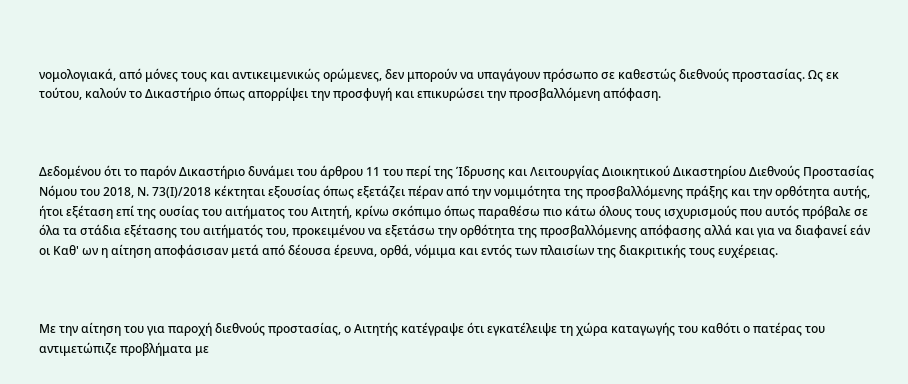νομολογιακά, από μόνες τους και αντικειμενικώς ορώμενες, δεν μπορούν να υπαγάγουν πρόσωπο σε καθεστώς διεθνούς προστασίας. Ως εκ τούτου, καλούν το Δικαστήριο όπως απορρίψει την προσφυγή και επικυρώσει την προσβαλλόμενη απόφαση.



Δεδομένου ότι το παρόν Δικαστήριο δυνάμει του άρθρου 11 του περί της Ίδρυσης και Λειτουργίας Διοικητικού Δικαστηρίου Διεθνούς Προστασίας Νόμου του 2018, Ν. 73(Ι)/2018 κέκτηται εξουσίας όπως εξετάζει πέραν από την νομιμότητα της προσβαλλόμενης πράξης και την ορθότητα αυτής, ήτοι εξέταση επί της ουσίας του αιτήματος του Αιτητή, κρίνω σκόπιμο όπως παραθέσω πιο κάτω όλους τους ισχυρισμούς που αυτός πρόβαλε σε όλα τα στάδια εξέτασης του αιτήματός του, προκειμένου να εξετάσω την ορθότητα της προσβαλλόμενης απόφασης αλλά και για να διαφανεί εάν οι Καθ' ων η αίτηση αποφάσισαν μετά από δέουσα έρευνα, ορθά, νόμιμα και εντός των πλαισίων της διακριτικής τους ευχέρειας.



Με την αίτηση του για παροχή διεθνούς προστασίας, ο Αιτητής κατέγραψε ότι εγκατέλειψε τη χώρα καταγωγής του καθότι ο πατέρας του αντιμετώπιζε προβλήματα με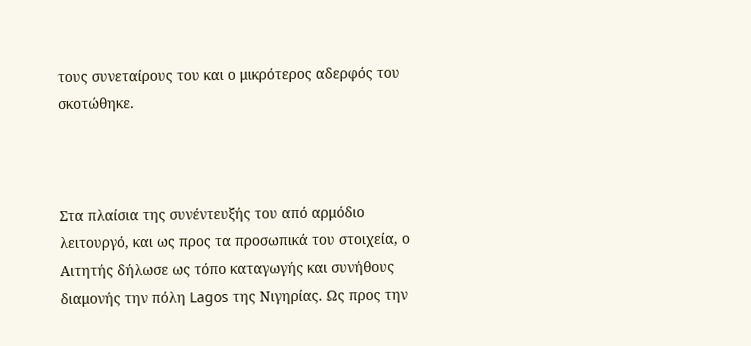τους συνεταίρους του και ο μικρότερος αδερφός του σκοτώθηκε.



Στα πλαίσια της συνέντευξής του από αρμόδιο λειτουργό, και ως προς τα προσωπικά του στοιχεία, ο Αιτητής δήλωσε ως τόπο καταγωγής και συνήθους διαμονής την πόλη Lagos της Νιγηρίας. Ως προς την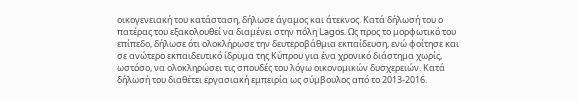οικογενειακή του κατάσταση, δήλωσε άγαμος και άτεκνος. Κατά δήλωσή του ο πατέρας του εξακολουθεί να διαμένει στην πόλη Lagos. Ως προς το μορφωτικό του επίπεδο, δήλωσε ότι ολοκλήρωσε την δευτεροβάθμια εκπαίδευση, ενώ φοίτησε και σε ανώτερο εκπαιδευτικό ίδρυμα της Κύπρου για ένα χρονικό διάστημα χωρίς, ωστόσο, να ολοκληρώσει τις σπουδές του λόγω οικονομικών δυσχερειών. Κατά δήλωσή του διαθέτει εργασιακή εμπειρία ως σύμβουλος από το 2013-2016.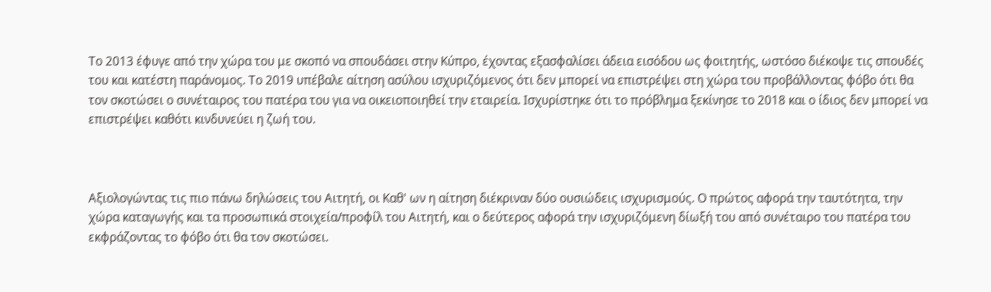Το 2013 έφυγε από την χώρα του με σκοπό να σπουδάσει στην Κύπρο, έχοντας εξασφαλίσει άδεια εισόδου ως φοιτητής, ωστόσο διέκοψε τις σπουδές του και κατέστη παράνομος. Το 2019 υπέβαλε αίτηση ασύλου ισχυριζόμενος ότι δεν μπορεί να επιστρέψει στη χώρα του προβάλλοντας φόβο ότι θα τον σκοτώσει ο συνέταιρος του πατέρα του για να οικειοποιηθεί την εταιρεία. Ισχυρίστηκε ότι το πρόβλημα ξεκίνησε το 2018 και ο ίδιος δεν μπορεί να επιστρέψει καθότι κινδυνεύει η ζωή του.



Αξιολογώντας τις πιο πάνω δηλώσεις του Αιτητή, οι Καθ' ων η αίτηση διέκριναν δύο ουσιώδεις ισχυρισμούς. Ο πρώτος αφορά την ταυτότητα, την χώρα καταγωγής και τα προσωπικά στοιχεία/προφίλ του Αιτητή, και ο δεύτερος αφορά την ισχυριζόμενη δίωξή του από συνέταιρο του πατέρα του εκφράζοντας το φόβο ότι θα τον σκοτώσει.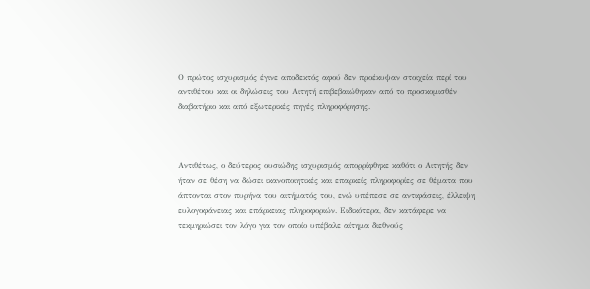Ο πρώτος ισχυρισμός έγινε αποδεκτός αφού δεν προέκυψαν στοιχεία περί του αντιθέτου και οι δηλώσεις του Αιτητή επιβεβαιώθηκαν από το προσκομισθέν διαβατήριο και από εξωτερικές πηγές πληροφόρησης.



Αντιθέτως, ο δεύτερος ουσιώδης ισχυρισμός απορρίφθηκε καθότι ο Αιτητής δεν ήταν σε θέση να δώσει ικανοποιητικές και επαρκείς πληροφορίες σε θέματα που άπτονται στον πυρήνα του αιτήματός του, ενώ υπέπεσε σε αντιφάσεις, έλλειψη ευλογοφάνειας και επάρκειας πληροφοριών. Ειδικότερα, δεν κατάφερε να τεκμηριώσει τον λόγο για τον οποίο υπέβαλε αίτημα διεθνούς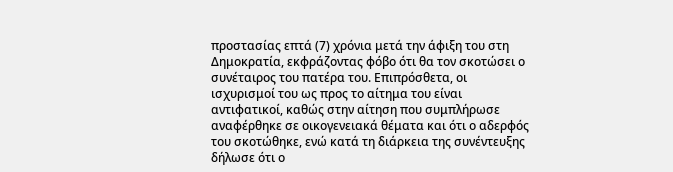προστασίας επτά (7) χρόνια μετά την άφιξη του στη Δημοκρατία, εκφράζοντας φόβο ότι θα τον σκοτώσει ο συνέταιρος του πατέρα του. Επιπρόσθετα, οι ισχυρισμοί του ως προς το αίτημα του είναι αντιφατικοί, καθώς στην αίτηση που συμπλήρωσε αναφέρθηκε σε οικογενειακά θέματα και ότι ο αδερφός του σκοτώθηκε, ενώ κατά τη διάρκεια της συνέντευξης δήλωσε ότι ο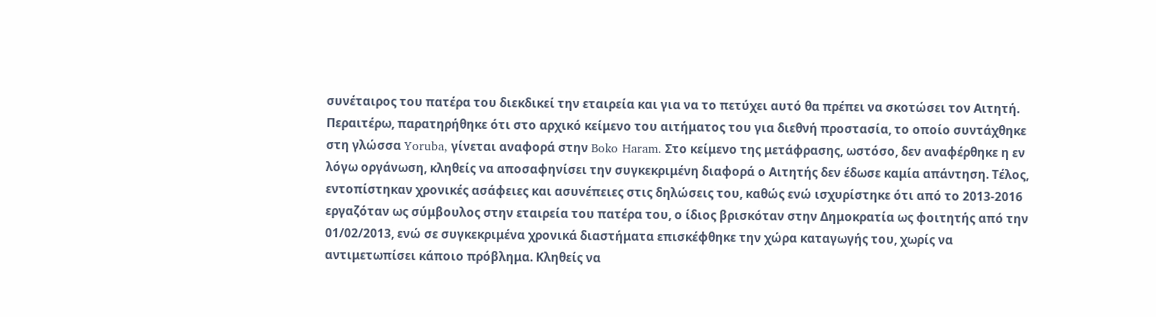συνέταιρος του πατέρα του διεκδικεί την εταιρεία και για να το πετύχει αυτό θα πρέπει να σκοτώσει τον Αιτητή. Περαιτέρω, παρατηρήθηκε ότι στο αρχικό κείμενο του αιτήματος του για διεθνή προστασία, το οποίο συντάχθηκε στη γλώσσα Yoruba, γίνεται αναφορά στην Boko Haram. Στο κείμενο της μετάφρασης, ωστόσο, δεν αναφέρθηκε η εν λόγω οργάνωση, κληθείς να αποσαφηνίσει την συγκεκριμένη διαφορά ο Αιτητής δεν έδωσε καμία απάντηση. Τέλος, εντοπίστηκαν χρονικές ασάφειες και ασυνέπειες στις δηλώσεις του, καθώς ενώ ισχυρίστηκε ότι από το 2013-2016 εργαζόταν ως σύμβουλος στην εταιρεία του πατέρα του, ο ίδιος βρισκόταν στην Δημοκρατία ως φοιτητής από την 01/02/2013, ενώ σε συγκεκριμένα χρονικά διαστήματα επισκέφθηκε την χώρα καταγωγής του, χωρίς να αντιμετωπίσει κάποιο πρόβλημα. Κληθείς να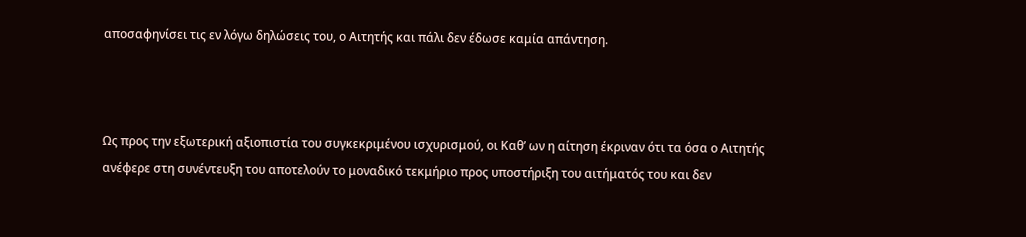αποσαφηνίσει τις εν λόγω δηλώσεις του, ο Αιτητής και πάλι δεν έδωσε καμία απάντηση.



Ως προς την εξωτερική αξιοπιστία του συγκεκριμένου ισχυρισμού, οι Καθ’ ων η αίτηση έκριναν ότι τα όσα ο Αιτητής ανέφερε στη συνέντευξη του αποτελούν το μοναδικό τεκμήριο προς υποστήριξη του αιτήματός του και δεν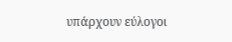υπάρχουν εύλογοι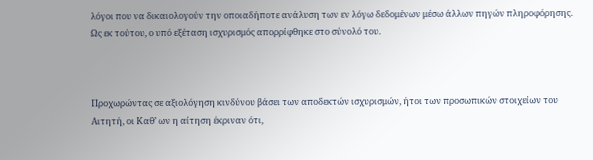λόγοι που να δικαιολογούν την οποιαδήποτε ανάλυση των εν λόγω δεδομένων μέσω άλλων πηγών πληροφόρησης. Ως εκ τούτου, ο υπό εξέταση ισχυρισμός απορρίφθηκε στο σύνολό του.



Προχωρώντας σε αξιολόγηση κινδύνου βάσει των αποδεκτών ισχυρισμών, ήτοι των προσωπικών στοιχείων του Αιτητή, οι Καθ’ ων η αίτηση έκριναν ότι,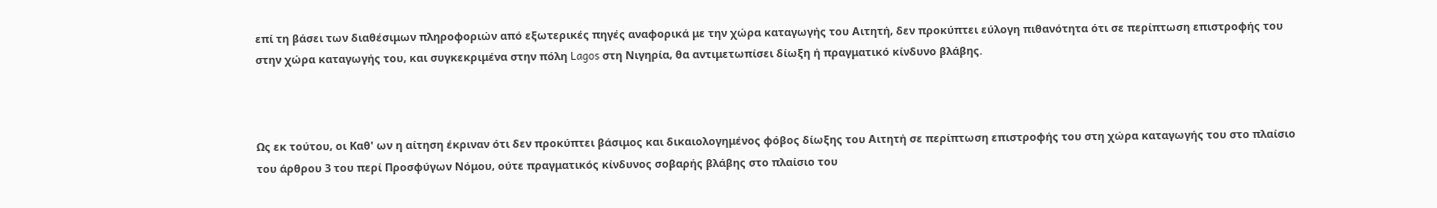επί τη βάσει των διαθέσιμων πληροφοριών από εξωτερικές πηγές αναφορικά με την χώρα καταγωγής του Αιτητή, δεν προκύπτει εύλογη πιθανότητα ότι σε περίπτωση επιστροφής του στην χώρα καταγωγής του, και συγκεκριμένα στην πόλη Lagos στη Νιγηρία, θα αντιμετωπίσει δίωξη ή πραγματικό κίνδυνο βλάβης.



Ως εκ τούτου, οι Καθ' ων η αίτηση έκριναν ότι δεν προκύπτει βάσιμος και δικαιολογημένος φόβος δίωξης του Αιτητή σε περίπτωση επιστροφής του στη χώρα καταγωγής του στο πλαίσιο του άρθρου 3 του περί Προσφύγων Νόμου, ούτε πραγματικός κίνδυνος σοβαρής βλάβης στο πλαίσιο του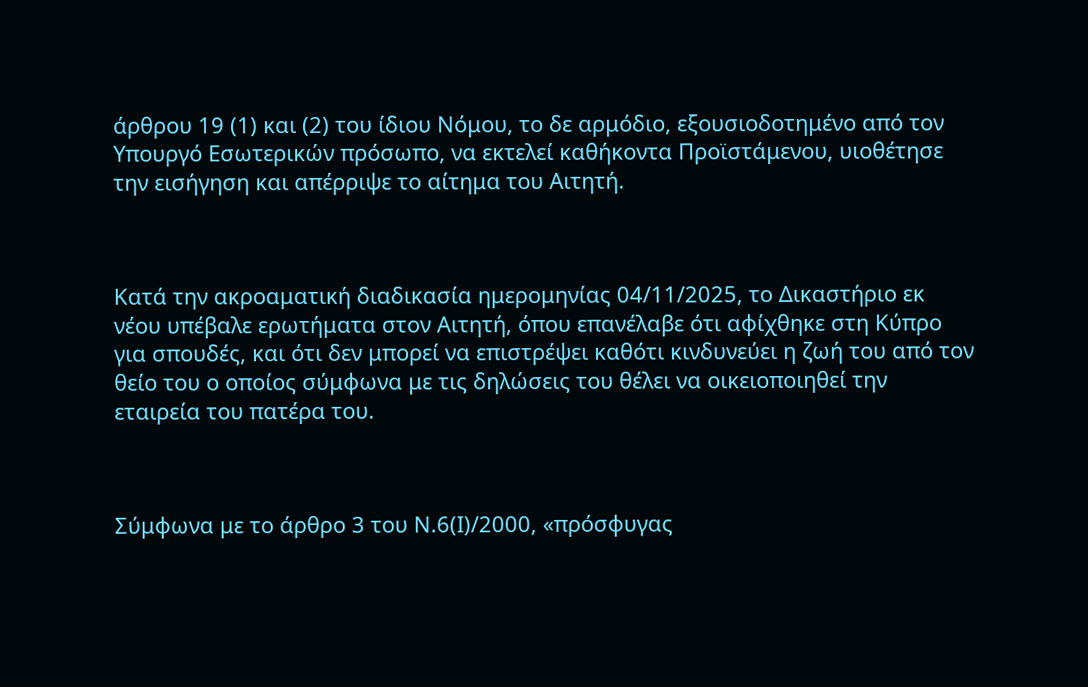άρθρου 19 (1) και (2) του ίδιου Νόμου, το δε αρμόδιο, εξουσιοδοτημένο από τον Υπουργό Εσωτερικών πρόσωπο, να εκτελεί καθήκοντα Προϊστάμενου, υιοθέτησε την εισήγηση και απέρριψε το αίτημα του Αιτητή.



Κατά την ακροαματική διαδικασία ημερομηνίας 04/11/2025, το Δικαστήριο εκ νέου υπέβαλε ερωτήματα στον Αιτητή, όπου επανέλαβε ότι αφίχθηκε στη Κύπρο για σπουδές, και ότι δεν μπορεί να επιστρέψει καθότι κινδυνεύει η ζωή του από τον θείο του ο οποίος σύμφωνα με τις δηλώσεις του θέλει να οικειοποιηθεί την εταιρεία του πατέρα του.



Σύμφωνα με το άρθρο 3 του Ν.6(Ι)/2000, «πρόσφυγας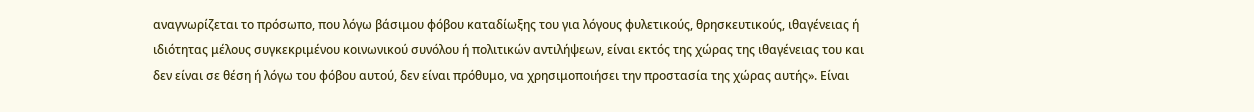αναγνωρίζεται το πρόσωπο, που λόγω βάσιμου φόβου καταδίωξης του για λόγους φυλετικούς, θρησκευτικούς, ιθαγένειας ή ιδιότητας μέλους συγκεκριμένου κοινωνικού συνόλου ή πολιτικών αντιλήψεων, είναι εκτός της χώρας της ιθαγένειας του και δεν είναι σε θέση ή λόγω του φόβου αυτού, δεν είναι πρόθυμο, να χρησιμοποιήσει την προστασία της χώρας αυτής». Είναι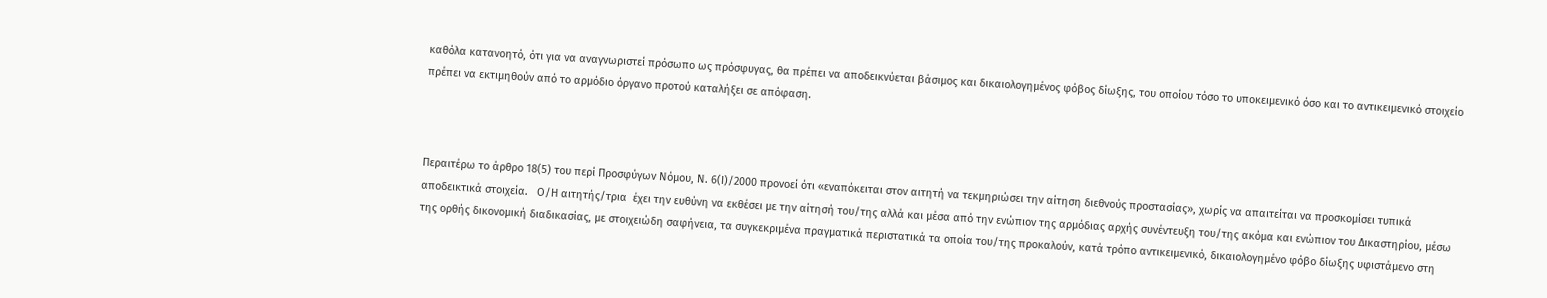καθόλα κατανοητό, ότι για να αναγνωριστεί πρόσωπο ως πρόσφυγας, θα πρέπει να αποδεικνύεται βάσιμος και δικαιολογημένος φόβος δίωξης, του οποίου τόσο το υποκειμενικό όσο και το αντικειμενικό στοιχείο πρέπει να εκτιμηθούν από το αρμόδιο όργανο προτού καταλήξει σε απόφαση.



Περαιτέρω το άρθρο 18(5) του περί Προσφύγων Νόμου, Ν. 6(Ι)/2000 προνοεί ότι «εναπόκειται στον αιτητή να τεκμηριώσει την αίτηση διεθνούς προστασίας», χωρίς να απαιτείται να προσκομίσει τυπικά αποδεικτικά στοιχεία.   Ο/Η αιτητής/τρια  έχει την ευθύνη να εκθέσει με την αίτησή του/της αλλά και μέσα από την ενώπιον της αρμόδιας αρχής συνέντευξη του/της ακόμα και ενώπιον του Δικαστηρίου, μέσω της ορθής δικονομική διαδικασίας, με στοιχειώδη σαφήνεια, τα συγκεκριμένα πραγματικά περιστατικά τα οποία του/της προκαλούν, κατά τρόπο αντικειμενικό, δικαιολογημένο φόβο δίωξης υφιστάμενο στη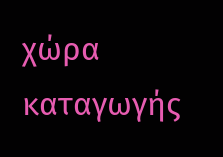χώρα καταγωγής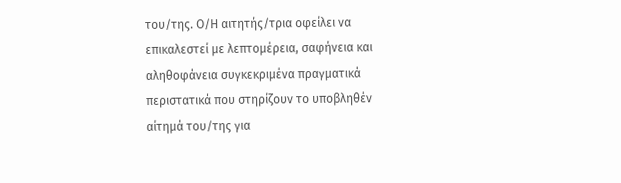του/της. Ο/Η αιτητής/τρια οφείλει να επικαλεστεί με λεπτομέρεια, σαφήνεια και αληθοφάνεια συγκεκριμένα πραγματικά περιστατικά που στηρίζουν το υποβληθέν αίτημά του/της για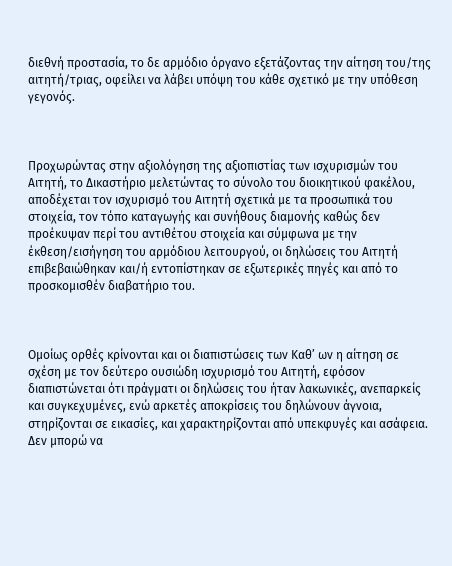διεθνή προστασία, το δε αρμόδιο όργανο εξετάζοντας την αίτηση του/της αιτητή/τριας, οφείλει να λάβει υπόψη του κάθε σχετικό με την υπόθεση γεγονός.



Προχωρώντας στην αξιολόγηση της αξιοπιστίας των ισχυρισμών του Αιτητή, το Δικαστήριο μελετώντας το σύνολο του διοικητικού φακέλου, αποδέχεται τον ισχυρισμό του Αιτητή σχετικά με τα προσωπικά του στοιχεία, τον τόπο καταγωγής και συνήθους διαμονής καθώς δεν προέκυψαν περί του αντιθέτου στοιχεία και σύμφωνα με την έκθεση/εισήγηση του αρμόδιου λειτουργού, οι δηλώσεις του Αιτητή επιβεβαιώθηκαν και/ή εντοπίστηκαν σε εξωτερικές πηγές και από το προσκομισθέν διαβατήριο του.



Ομοίως ορθές κρίνονται και οι διαπιστώσεις των Καθ’ ων η αίτηση σε σχέση με τον δεύτερο ουσιώδη ισχυρισμό του Αιτητή, εφόσον διαπιστώνεται ότι πράγματι οι δηλώσεις του ήταν λακωνικές, ανεπαρκείς και συγκεχυμένες, ενώ αρκετές αποκρίσεις του δηλώνουν άγνοια, στηρίζονται σε εικασίες, και χαρακτηρίζονται από υπεκφυγές και ασάφεια. Δεν μπορώ να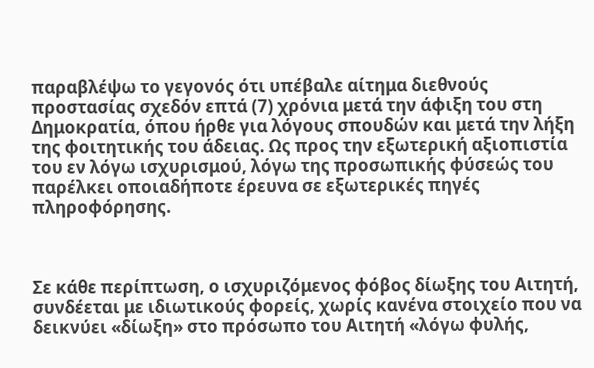παραβλέψω το γεγονός ότι υπέβαλε αίτημα διεθνούς προστασίας σχεδόν επτά (7) χρόνια μετά την άφιξη του στη Δημοκρατία, όπου ήρθε για λόγους σπουδών και μετά την λήξη της φοιτητικής του άδειας. Ως προς την εξωτερική αξιοπιστία του εν λόγω ισχυρισμού, λόγω της προσωπικής φύσεώς του παρέλκει οποιαδήποτε έρευνα σε εξωτερικές πηγές πληροφόρησης.



Σε κάθε περίπτωση, ο ισχυριζόμενος φόβος δίωξης του Αιτητή, συνδέεται με ιδιωτικούς φορείς, χωρίς κανένα στοιχείο που να δεικνύει «δίωξη» στο πρόσωπο του Αιτητή «λόγω φυλής,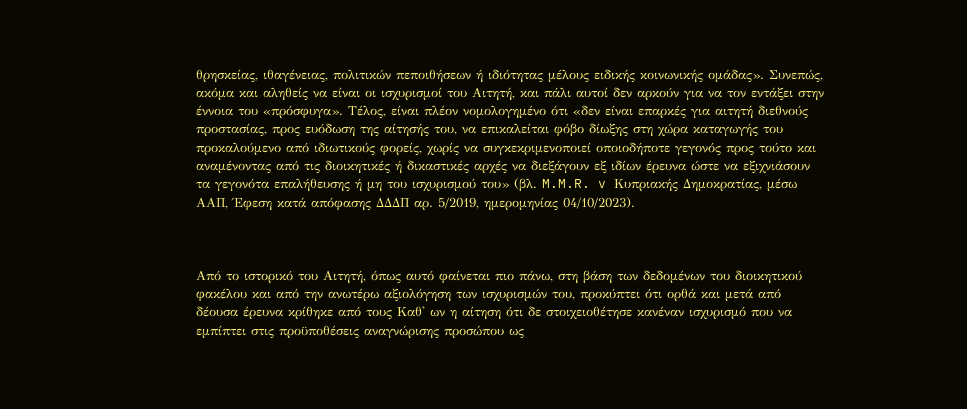θρησκείας, ιθαγένειας, πολιτικών πεποιθήσεων ή ιδιότητας μέλους ειδικής κοινωνικής ομάδας». Συνεπώς, ακόμα και αληθείς να είναι οι ισχυρισμοί του Αιτητή, και πάλι αυτοί δεν αρκούν για να τον εντάξει στην έννοια του «πρόσφυγα». Τέλος, είναι πλέον νομολογημένο ότι «δεν είναι επαρκές για αιτητή διεθνούς προστασίας, προς ευόδωση της αίτησής του, να επικαλείται φόβο δίωξης στη χώρα καταγωγής του προκαλούμενο από ιδιωτικούς φορείς, χωρίς να συγκεκριμενοποιεί οποιοδήποτε γεγονός προς τούτο και αναμένοντας από τις διοικητικές ή δικαστικές αρχές να διεξάγουν εξ ιδίων έρευνα ώστε να εξιχνιάσουν τα γεγονότα επαλήθευσης ή μη του ισχυρισμού του» (βλ. M.M.R. v Κυπριακής Δημοκρατίας, μέσω ΑΑΠ, Έφεση κατά απόφασης ΔΔΔΠ αρ. 5/2019, ημερομηνίας 04/10/2023).



Από το ιστορικό του Αιτητή, όπως αυτό φαίνεται πιο πάνω, στη βάση των δεδομένων του διοικητικού φακέλου και από την ανωτέρω αξιολόγηση των ισχυρισμών του, προκύπτει ότι ορθά και μετά από δέουσα έρευνα κρίθηκε από τους Καθ' ων η αίτηση ότι δε στοιχειοθέτησε κανέναν ισχυρισμό που να εμπίπτει στις προϋποθέσεις αναγνώρισης προσώπου ως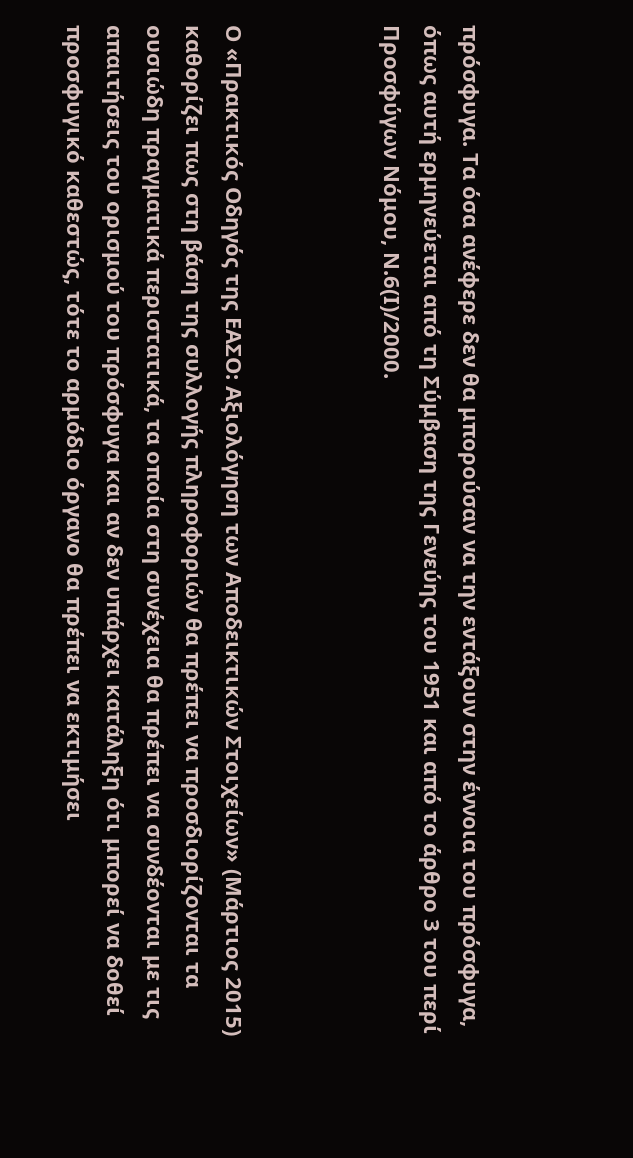πρόσφυγα. Τα όσα ανέφερε δεν θα μπορούσαν να την εντάξουν στην έννοια του πρόσφυγα, όπως αυτή ερμηνεύεται από τη Σύμβαση της Γενεύης του 1951 και από το άρθρο 3 του περί Προσφύγων Νόμου, Ν.6(Ι)/2000.



Ο «Πρακτικός Οδηγός της ΕΑΣΟ: Αξιολόγηση των Αποδεικτικών Στοιχείων» (Μάρτιος 2015) καθορίζει πως στη βάση της συλλογής πληροφοριών θα πρέπει να προσδιορίζονται τα ουσιώδη πραγματικά περιστατικά, τα οποία στη συνέχεια θα πρέπει να συνδέονται με τις απαιτήσεις του ορισμού του πρόσφυγα και αν δεν υπάρχει κατάληξη ότι μπορεί να δοθεί προσφυγικό καθεστώς, τότε το αρμόδιο όργανο θα πρέπει να εκτιμήσει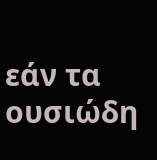εάν τα ουσιώδη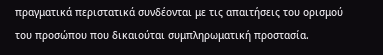πραγματικά περιστατικά συνδέονται με τις απαιτήσεις του ορισμού του προσώπου που δικαιούται συμπληρωματική προστασία.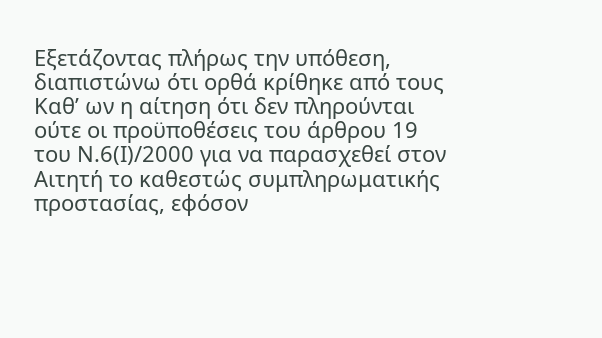Εξετάζοντας πλήρως την υπόθεση, διαπιστώνω ότι ορθά κρίθηκε από τους Καθ’ ων η αίτηση ότι δεν πληρούνται ούτε οι προϋποθέσεις του άρθρου 19 του Ν.6(Ι)/2000 για να παρασχεθεί στον Αιτητή το καθεστώς συμπληρωματικής προστασίας, εφόσον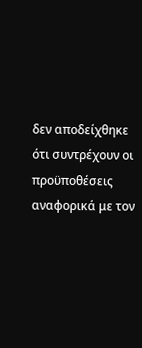δεν αποδείχθηκε ότι συντρέχουν οι προϋποθέσεις αναφορικά με τον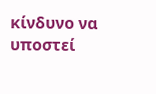κίνδυνο να υποστεί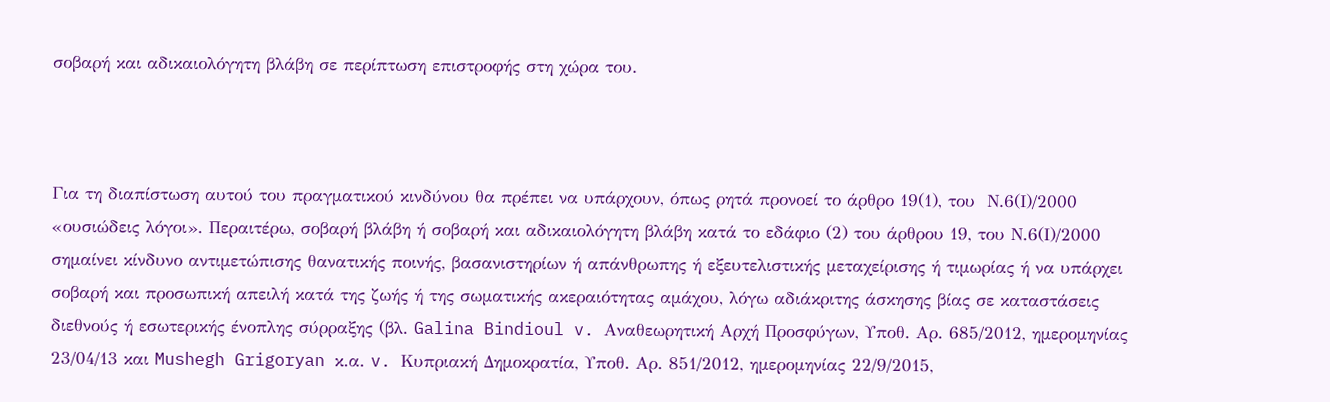σοβαρή και αδικαιολόγητη βλάβη σε περίπτωση επιστροφής στη χώρα του.



Για τη διαπίστωση αυτού του πραγματικού κινδύνου θα πρέπει να υπάρχουν, όπως ρητά προνοεί το άρθρο 19(1), του  Ν.6(Ι)/2000 «ουσιώδεις λόγοι». Περαιτέρω, σοβαρή βλάβη ή σοβαρή και αδικαιολόγητη βλάβη κατά το εδάφιο (2) του άρθρου 19, του Ν.6(Ι)/2000 σημαίνει κίνδυνο αντιμετώπισης θανατικής ποινής, βασανιστηρίων ή απάνθρωπης ή εξευτελιστικής μεταχείρισης ή τιμωρίας ή να υπάρχει σοβαρή και προσωπική απειλή κατά της ζωής ή της σωματικής ακεραιότητας αμάχου, λόγω αδιάκριτης άσκησης βίας σε καταστάσεις διεθνούς ή εσωτερικής ένοπλης σύρραξης (βλ. Galina Bindioul v. Αναθεωρητική Αρχή Προσφύγων, Υποθ. Αρ. 685/2012, ημερομηνίας 23/04/13 και Mushegh Grigoryan κ.α. v. Κυπριακή Δημοκρατία, Υποθ. Αρ. 851/2012, ημερομηνίας 22/9/2015,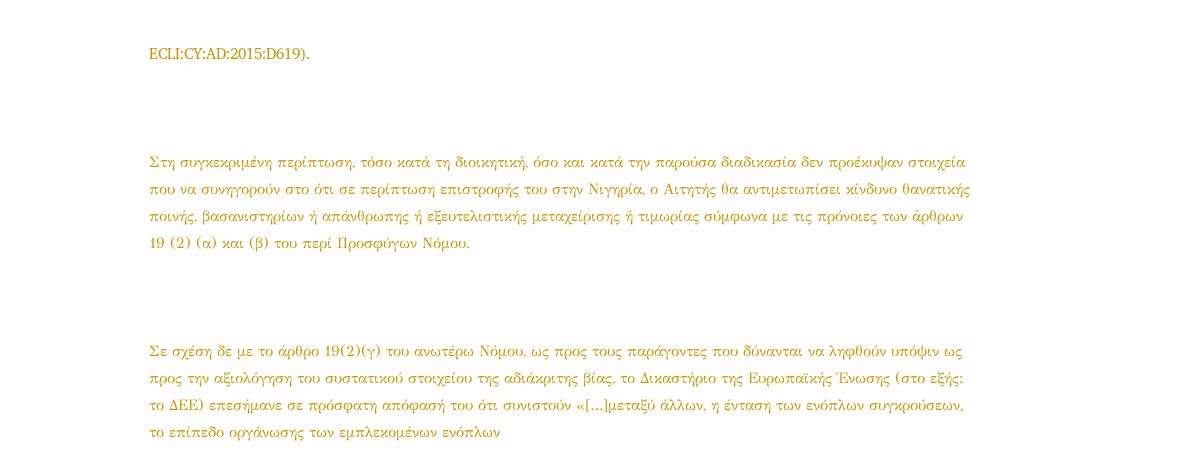ECLI:CY:AD:2015:D619).



Στη συγκεκριμένη περίπτωση, τόσο κατά τη διοικητική, όσο και κατά την παρούσα διαδικασία δεν προέκυψαν στοιχεία που να συνηγορούν στο ότι σε περίπτωση επιστροφής του στην Νιγηρία, ο Αιτητής θα αντιμετωπίσει κίνδυνο θανατικής ποινής, βασανιστηρίων ή απάνθρωπης ή εξευτελιστικής μεταχείρισης ή τιμωρίας σύμφωνα με τις πρόνοιες των άρθρων 19 (2) (α) και (β) του περί Προσφύγων Νόμου.



Σε σχέση δε με το άρθρο 19(2)(γ) του ανωτέρω Νόμου, ως προς τους παράγοντες που δύνανται να ληφθούν υπόψιν ως προς την αξιολόγηση του συστατικού στοιχείου της αδιάκριτης βίας, το Δικαστήριο της Ευρωπαϊκής Ένωσης (στο εξής: το ΔΕΕ) επεσήμανε σε πρόσφατη απόφασή του ότι συνιστούν «[…]μεταξύ άλλων, η ένταση των ενόπλων συγκρούσεων, το επίπεδο οργάνωσης των εμπλεκομένων ενόπλων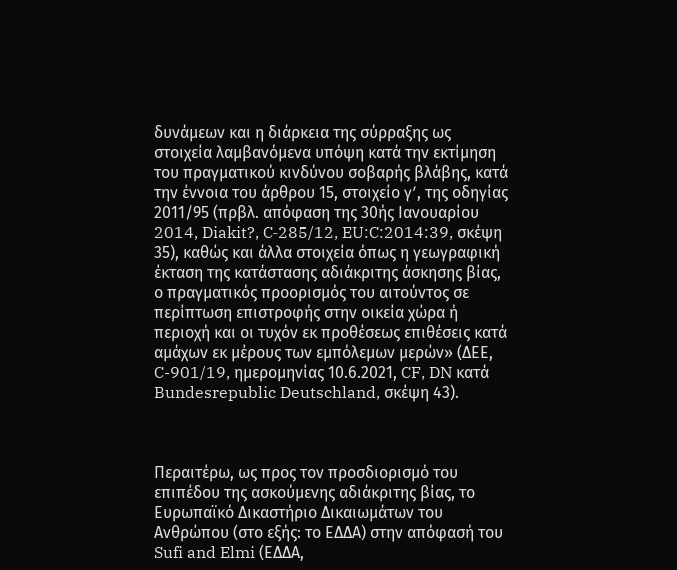δυνάμεων και η διάρκεια της σύρραξης ως στοιχεία λαμβανόμενα υπόψη κατά την εκτίμηση του πραγματικού κινδύνου σοβαρής βλάβης, κατά την έννοια του άρθρου 15, στοιχείο γʹ, της οδηγίας 2011/95 (πρβλ. απόφαση της 30ής Ιανουαρίου 2014, Diakit?, C‑285/12, EU:C:2014:39, σκέψη 35), καθώς και άλλα στοιχεία όπως η γεωγραφική έκταση της κατάστασης αδιάκριτης άσκησης βίας, ο πραγματικός προορισμός του αιτούντος σε περίπτωση επιστροφής στην οικεία χώρα ή περιοχή και οι τυχόν εκ προθέσεως επιθέσεις κατά αμάχων εκ μέρους των εμπόλεμων μερών» (ΔΕΕ, C-901/19, ημερομηνίας 10.6.2021, CF, DN κατά Bundesrepublic Deutschland, σκέψη 43).



Περαιτέρω, ως προς τον προσδιορισμό του επιπέδου της ασκούμενης αδιάκριτης βίας, το Ευρωπαϊκό Δικαστήριο Δικαιωμάτων του Ανθρώπου (στο εξής: το ΕΔΔΑ) στην απόφασή του Sufi and Elmi (ΕΔΔΑ,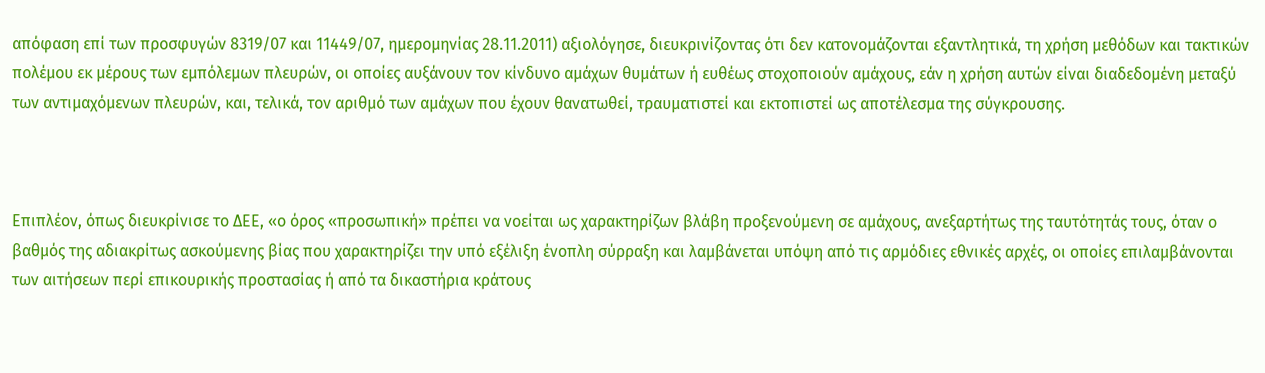απόφαση επί των προσφυγών 8319/07 και 11449/07, ημερομηνίας 28.11.2011) αξιολόγησε, διευκρινίζοντας ότι δεν κατονομάζονται εξαντλητικά, τη χρήση μεθόδων και τακτικών πολέμου εκ μέρους των εμπόλεμων πλευρών, οι οποίες αυξάνουν τον κίνδυνο αμάχων θυμάτων ή ευθέως στοχοποιούν αμάχους, εάν η χρήση αυτών είναι διαδεδομένη μεταξύ των αντιμαχόμενων πλευρών, και, τελικά, τον αριθμό των αμάχων που έχουν θανατωθεί, τραυματιστεί και εκτοπιστεί ως αποτέλεσμα της σύγκρουσης.



Επιπλέον, όπως διευκρίνισε το ΔΕΕ, «ο όρος «προσωπική» πρέπει να νοείται ως χαρακτηρίζων βλάβη προξενούμενη σε αμάχους, ανεξαρτήτως της ταυτότητάς τους, όταν ο βαθμός της αδιακρίτως ασκούμενης βίας που χαρακτηρίζει την υπό εξέλιξη ένοπλη σύρραξη και λαμβάνεται υπόψη από τις αρμόδιες εθνικές αρχές, οι οποίες επιλαμβάνονται των αιτήσεων περί επικουρικής προστασίας ή από τα δικαστήρια κράτους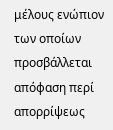μέλους ενώπιον των οποίων προσβάλλεται απόφαση περί απορρίψεως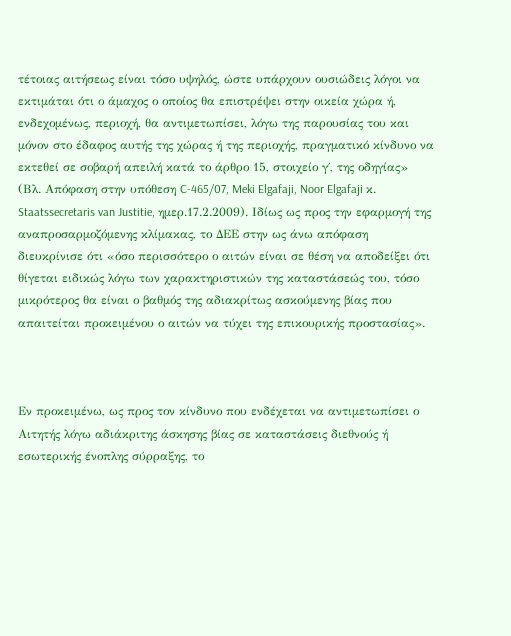τέτοιας αιτήσεως είναι τόσο υψηλός, ώστε υπάρχουν ουσιώδεις λόγοι να εκτιμάται ότι ο άμαχος ο οποίος θα επιστρέψει στην οικεία χώρα ή, ενδεχομένως, περιοχή, θα αντιμετωπίσει, λόγω της παρουσίας του και μόνον στο έδαφος αυτής της χώρας ή της περιοχής, πραγματικό κίνδυνο να εκτεθεί σε σοβαρή απειλή κατά το άρθρο 15, στοιχείο γ΄, της οδηγίας» (Βλ. Απόφαση στην υπόθεση C-465/07, Meki Elgafaji, Noor Elgafaji κ. Staatssecretaris van Justitie, ημερ.17.2.2009). Ιδίως ως προς την εφαρμογή της αναπροσαρμοζόμενης κλίμακας, το ΔΕΕ στην ως άνω απόφαση διευκρίνισε ότι «όσο περισσότερο ο αιτών είναι σε θέση να αποδείξει ότι θίγεται ειδικώς λόγω των χαρακτηριστικών της καταστάσεώς του, τόσο μικρότερος θα είναι ο βαθμός της αδιακρίτως ασκούμενης βίας που απαιτείται προκειμένου ο αιτών να τύχει της επικουρικής προστασίας».



Εν προκειμένω, ως προς τον κίνδυνο που ενδέχεται να αντιμετωπίσει ο Αιτητής λόγω αδιάκριτης άσκησης βίας σε καταστάσεις διεθνούς ή εσωτερικής ένοπλης σύρραξης, το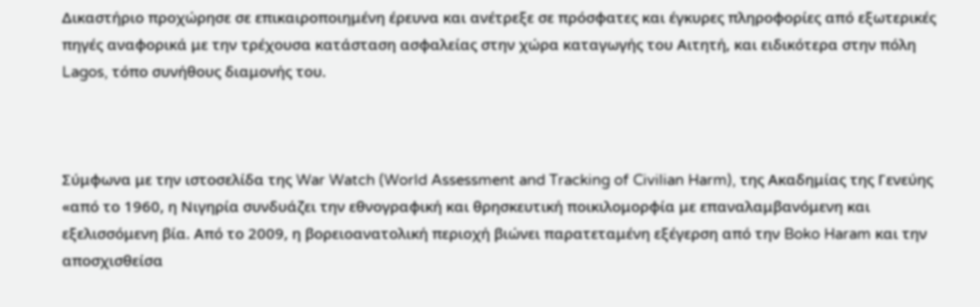Δικαστήριο προχώρησε σε επικαιροποιημένη έρευνα και ανέτρεξε σε πρόσφατες και έγκυρες πληροφορίες από εξωτερικές πηγές αναφορικά με την τρέχουσα κατάσταση ασφαλείας στην χώρα καταγωγής του Αιτητή, και ειδικότερα στην πόλη Lagos, τόπο συνήθους διαμονής του.



Σύμφωνα με την ιστοσελίδα της War Watch (World Assessment and Tracking of Civilian Harm), της Ακαδημίας της Γενεύης «από το 1960, η Νιγηρία συνδυάζει την εθνογραφική και θρησκευτική ποικιλομορφία με επαναλαμβανόμενη και εξελισσόμενη βία. Από το 2009, η βορειοανατολική περιοχή βιώνει παρατεταμένη εξέγερση από την Boko Haram και την αποσχισθείσα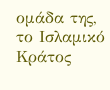ομάδα της, το Ισλαμικό Κράτος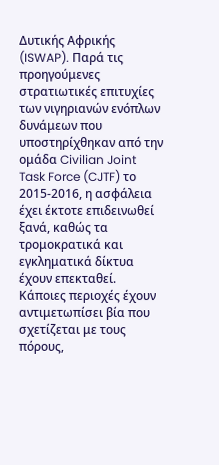Δυτικής Αφρικής (ISWAP). Παρά τις προηγούμενες στρατιωτικές επιτυχίες των νιγηριανών ενόπλων δυνάμεων που υποστηρίχθηκαν από την ομάδα Civilian Joint Task Force (CJTF) το 2015-2016, η ασφάλεια έχει έκτοτε επιδεινωθεί ξανά, καθώς τα τρομοκρατικά και εγκληματικά δίκτυα έχουν επεκταθεί. Κάποιες περιοχές έχουν αντιμετωπίσει βία που σχετίζεται με τους πόρους,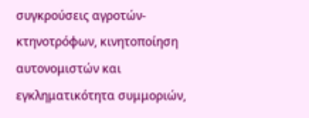συγκρούσεις αγροτών-κτηνοτρόφων, κινητοποίηση αυτονομιστών και εγκληματικότητα συμμοριών,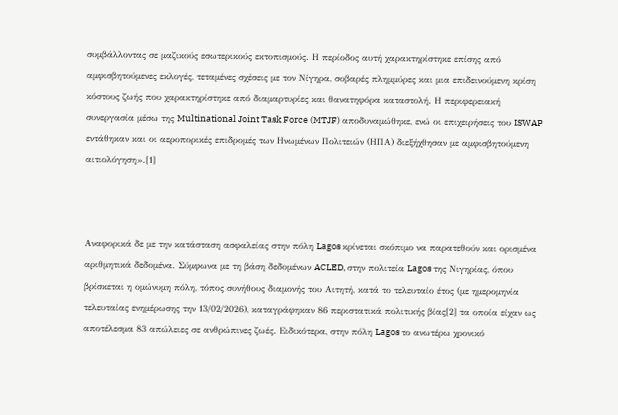συμβάλλοντας σε μαζικούς εσωτερικούς εκτοπισμούς. Η περίοδος αυτή χαρακτηρίστηκε επίσης από αμφισβητούμενες εκλογές, τεταμένες σχέσεις με τον Νίγηρα, σοβαρές πλημμύρες και μια επιδεινούμενη κρίση κόστους ζωής που χαρακτηρίστηκε από διαμαρτυρίες και θανατηφόρα καταστολή. Η περιφερειακή συνεργασία μέσω της Multinational Joint Task Force (MTJF) αποδυναμώθηκε, ενώ οι επιχειρήσεις του ISWAP εντάθηκαν και οι αεροπορικές επιδρομές των Ηνωμένων Πολιτειών (ΗΠΑ) διεξήχθησαν με αμφισβητούμενη αιτιολόγηση».[1]



Αναφορικά δε με την κατάσταση ασφαλείας στην πόλη Lagos κρίνεται σκόπιμο να παρατεθούν και ορισμένα αριθμητικά δεδομένα. Σύμφωνα με τη βάση δεδομένων ACLED, στην πολιτεία Lagos της Νιγηρίας, όπου βρίσκεται η ομώνυμη πόλη, τόπος συνήθους διαμονής του Αιτητή, κατά το τελευταίο έτος (με ημερομηνία τελευταίας ενημέρωσης την 13/02/2026), καταγράφηκαν 86 περιστατικά πολιτικής βίας[2] τα οποία είχαν ως αποτέλεσμα 83 απώλειες σε ανθρώπινες ζωές. Ειδικότερα, στην πόλη Lagos το ανωτέρω χρονικό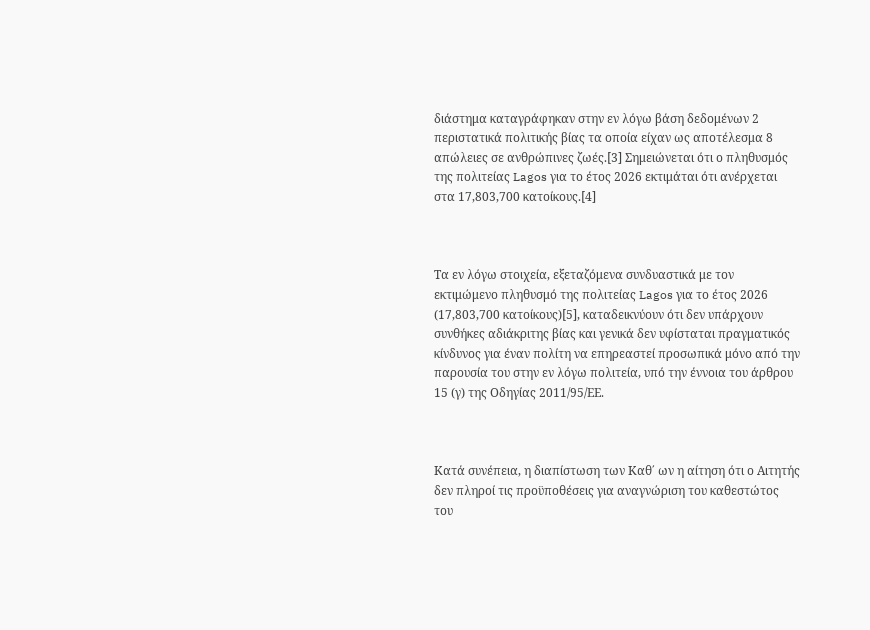διάστημα καταγράφηκαν στην εν λόγω βάση δεδομένων 2 περιστατικά πολιτικής βίας τα οποία είχαν ως αποτέλεσμα 8 απώλειες σε ανθρώπινες ζωές.[3] Σημειώνεται ότι ο πληθυσμός της πολιτείας Lagos για το έτος 2026 εκτιμάται ότι ανέρχεται στα 17,803,700 κατοίκους.[4]



Τα εν λόγω στοιχεία, εξεταζόμενα συνδυαστικά με τον εκτιμώμενο πληθυσμό της πολιτείας Lagos για το έτος 2026 (17,803,700 κατοίκους)[5], καταδεικνύουν ότι δεν υπάρχουν συνθήκες αδιάκριτης βίας και γενικά δεν υφίσταται πραγματικός κίνδυνος για έναν πολίτη να επηρεαστεί προσωπικά μόνο από την παρουσία του στην εν λόγω πολιτεία, υπό την έννοια του άρθρου 15 (γ) της Οδηγίας 2011/95/ΕΕ.



Κατά συνέπεια, η διαπίστωση των Καθ΄ ων η αίτηση ότι ο Αιτητής δεν πληροί τις προϋποθέσεις για αναγνώριση του καθεστώτος του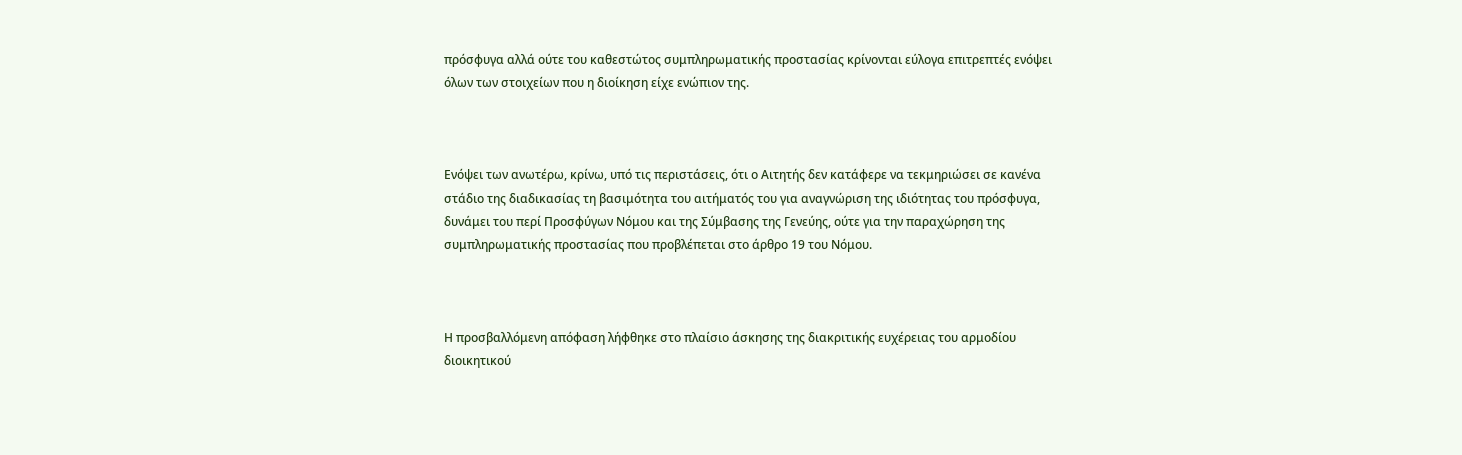πρόσφυγα αλλά ούτε του καθεστώτος συμπληρωματικής προστασίας κρίνονται εύλογα επιτρεπτές ενόψει όλων των στοιχείων που η διοίκηση είχε ενώπιον της.



Ενόψει των ανωτέρω, κρίνω, υπό τις περιστάσεις, ότι ο Αιτητής δεν κατάφερε να τεκμηριώσει σε κανένα στάδιο της διαδικασίας τη βασιμότητα του αιτήματός του για αναγνώριση της ιδιότητας του πρόσφυγα, δυνάμει του περί Προσφύγων Νόμου και της Σύμβασης της Γενεύης, ούτε για την παραχώρηση της συμπληρωματικής προστασίας που προβλέπεται στο άρθρο 19 του Νόμου.



Η προσβαλλόμενη απόφαση λήφθηκε στο πλαίσιο άσκησης της διακριτικής ευχέρειας του αρμοδίου διοικητικού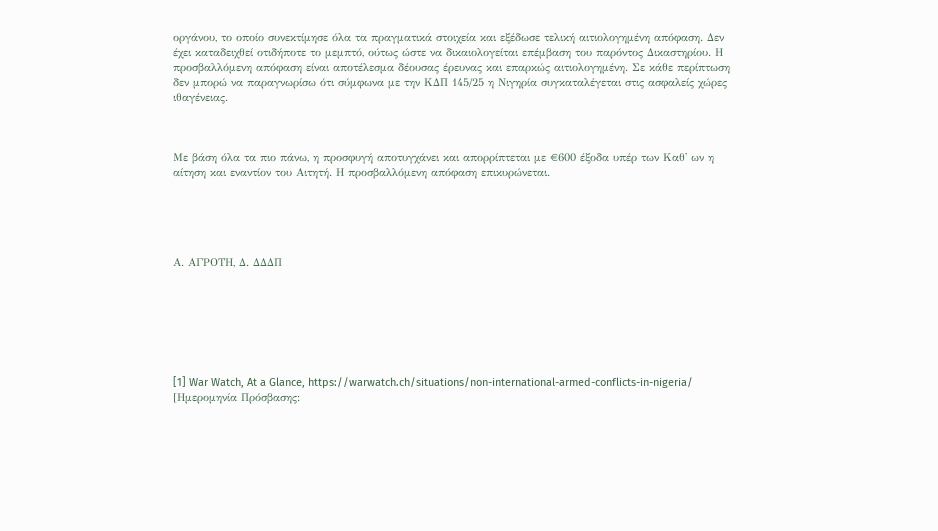οργάνου, το οποίο συνεκτίμησε όλα τα πραγματικά στοιχεία και εξέδωσε τελική αιτιολογημένη απόφαση. Δεν έχει καταδειχθεί οτιδήποτε το μεμπτό, ούτως ώστε να δικαιολογείται επέμβαση του παρόντος Δικαστηρίου. Η προσβαλλόμενη απόφαση είναι αποτέλεσμα δέουσας έρευνας και επαρκώς αιτιολογημένη. Σε κάθε περίπτωση δεν μπορώ να παραγνωρίσω ότι σύμφωνα με την ΚΔΠ 145/25 η Νιγηρία συγκαταλέγεται στις ασφαλείς χώρες ιθαγένειας.



Με βάση όλα τα πιο πάνω, η προσφυγή αποτυγχάνει και απορρίπτεται με €600 έξοδα υπέρ των Καθ' ων η αίτηση και εναντίον του Αιτητή. Η προσβαλλόμενη απόφαση επικυρώνεται.





Α. AΓΡΟΤΗ, Δ. ΔΔΔΠ







[1] War Watch, At a Glance, https://warwatch.ch/situations/non-international-armed-conflicts-in-nigeria/ [Ημερομηνία Πρόσβασης: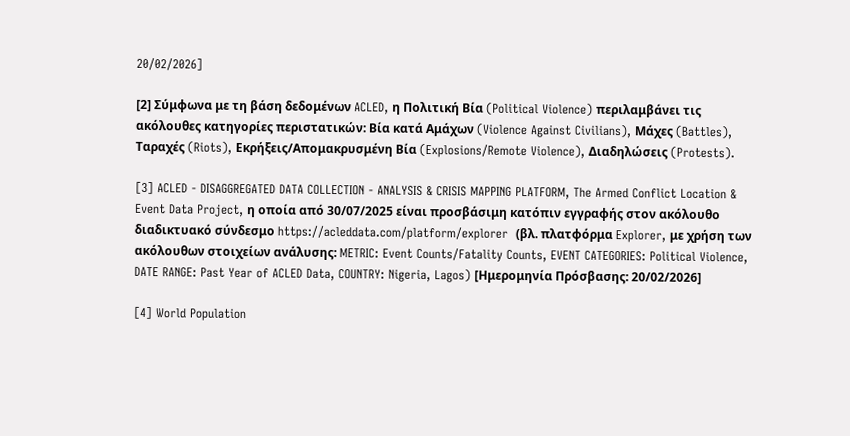20/02/2026]

[2] Σύμφωνα με τη βάση δεδομένων ACLED, η Πολιτική Βία (Political Violence) περιλαμβάνει τις ακόλουθες κατηγορίες περιστατικών: Βία κατά Αμάχων (Violence Against Civilians), Μάχες (Battles), Ταραχές (Riots), Εκρήξεις/Απομακρυσμένη Βία (Explosions/Remote Violence), Διαδηλώσεις (Protests).

[3] ACLED - DISAGGREGATED DATA COLLECTION - ANALYSIS & CRISIS MAPPING PLATFORM, The Armed Conflict Location & Event Data Project, η οποία από 30/07/2025 είναι προσβάσιμη κατόπιν εγγραφής στον ακόλουθο διαδικτυακό σύνδεσμο https://acleddata.com/platform/explorer  (βλ. πλατφόρμα Explorer, με χρήση των ακόλουθων στοιχείων ανάλυσης: METRIC: Event Counts/Fatality Counts, EVENT CATEGORIES: Political Violence, DATE RANGE: Past Year of ACLED Data, COUNTRY: Nigeria, Lagos) [Ημερομηνία Πρόσβασης: 20/02/2026]

[4] World Population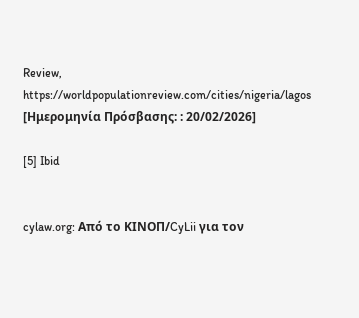Review, https://worldpopulationreview.com/cities/nigeria/lagos [Ημερομηνία Πρόσβασης: : 20/02/2026]

[5] Ibid


cylaw.org: Από το ΚΙΝOΠ/CyLii για τον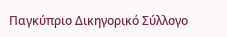Παγκύπριο Δικηγορικό Σύλλογο